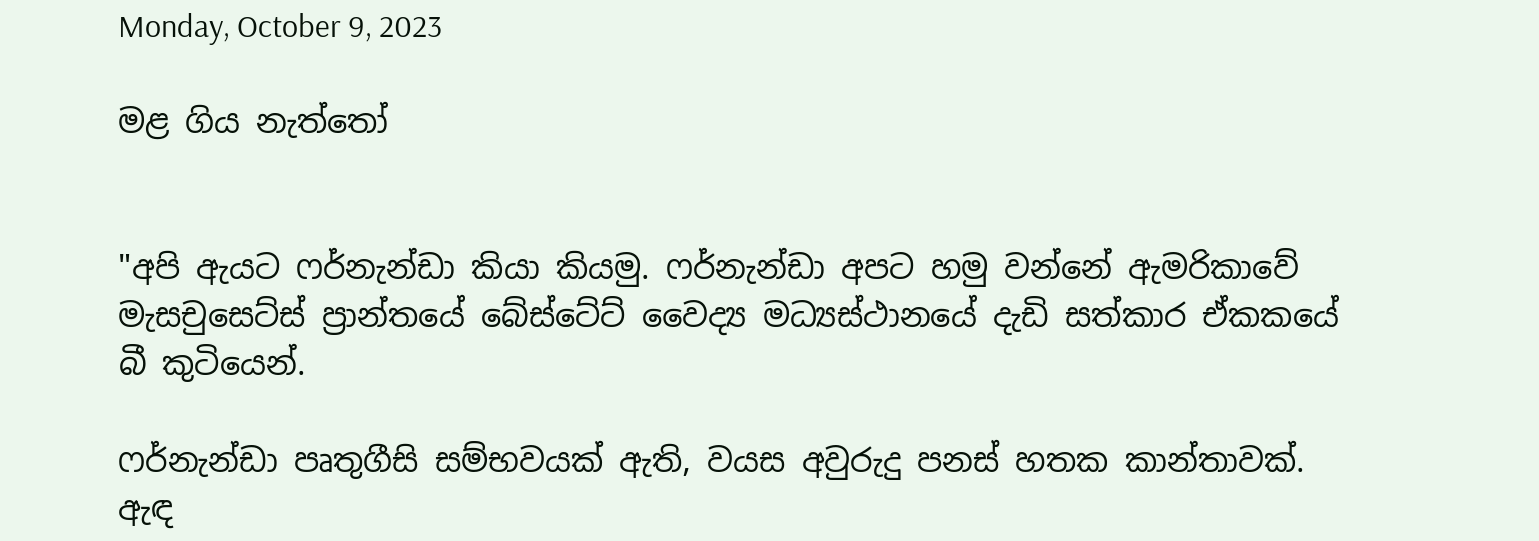Monday, October 9, 2023

මළ ගිය නැත්තෝ


"අපි ඇයට ෆර්නැන්ඩා කියා කියමු. ෆර්නැන්ඩා අපට හමු වන්නේ ඇමරිකාවේ මැසචුසෙට්ස් ප්‍රාන්තයේ බේස්ටේට් වෛද්‍ය මධ්‍යස්ථානයේ දැඩි සත්කාර ඒකකයේ බී කුටියෙන්.

ෆර්නැන්ඩා පෘතුගීසි සම්භවයක් ඇති, වයස අවුරුදු පනස් හතක කාන්තාවක්. ඇඳ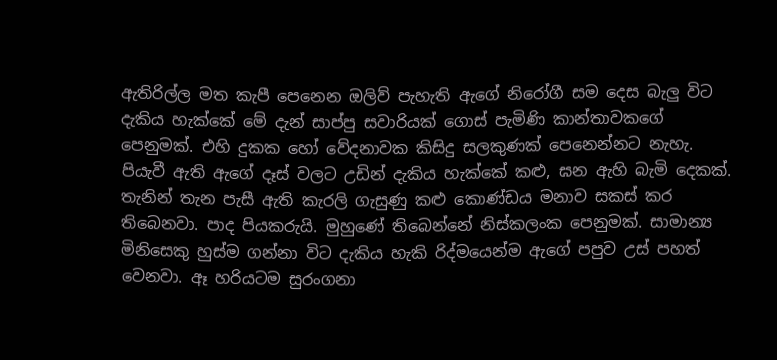ඇතිරිල්ල මත කැපී පෙනෙන ඔලිව් පැහැති ඇගේ නිරෝගී සම දෙස බැලු විට දැකිය හැක්කේ මේ දැන් සාප්පු සවාරියක් ගොස් පැමිණි කාන්තාවකගේ පෙනුමක්. එහි දුකක හෝ වේදනාවක කිසිදු සලකුණක් පෙනෙන්නට නැහැ. පියැවී ඇති ඇගේ දෑස් වලට උඩින් දැකිය හැක්කේ කළු, ඝන ඇහි බැමි දෙකක්. තැනින් තැන පැසී ඇති කැරලි ගැසුණු කළු කොණ්ඩය මනාව සකස් කර තිබෙනවා. පාද පියකරුයි. මුහුණේ තිබෙන්නේ නිස්කලංක පෙනුමක්. සාමාන්‍ය මිනිසෙකු හුස්ම ගන්නා විට දැකිය හැකි රිද්මයෙන්ම ඇගේ පපුව උස් පහත් වෙනවා. ඈ හරියටම සුරංගනා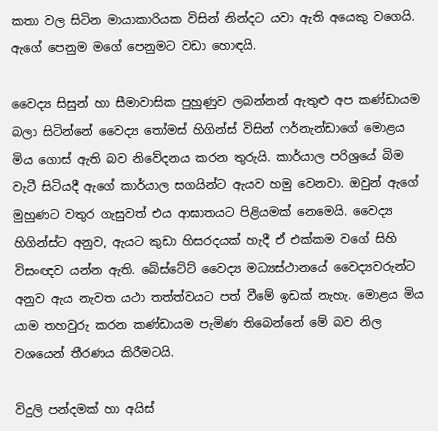කතා වල සිටින මායාකාරියක විසින් නින්දට යවා ඇති අයෙකු වගෙයි. ඇගේ පෙනුම මගේ පෙනුමට වඩා හොඳයි.

වෛද්‍ය සිසුන් හා සීමාවාසික පුහුණුව ලබන්නන් ඇතුළු අප කණ්ඩායම බලා සිටින්නේ වෛද්‍ය තෝමස් හිගින්ස් විසින් ෆර්නැන්ඩාගේ මොළය මිය ගොස් ඇති බව නිවේදනය කරන තුරුයි. කාර්යාල පරිශ්‍රයේ බිම වැටී සිටියදී ඇගේ කාර්යාල සගයින්ට ඇයව හමු වෙනවා. ඔවුන් ඇගේ මුහුණට වතුර ගැසුවත් එය ආඝාතයට පිළියමක් නෙමෙයි. වෛද්‍ය හිගින්ස්ට අනුව, ඇයට කුඩා හිසරදයක් හැදී ඒ එක්කම වගේ සිහි විසංඥව යන්න ඇති. බේස්ටේට් වෛද්‍ය මධ්‍යස්ථානයේ වෛද්‍යවරුන්ට අනුව ඇය නැවත යථා තත්ත්වයට පත් වීමේ ඉඩක් නැහැ. මොළය මිය යාම තහවුරු කරන කණ්ඩායම පැමිණ තිබෙන්නේ මේ බව නිල වශයෙන් තීරණය කිරීමටයි.

විදුලි පන්දමක් හා අයිස්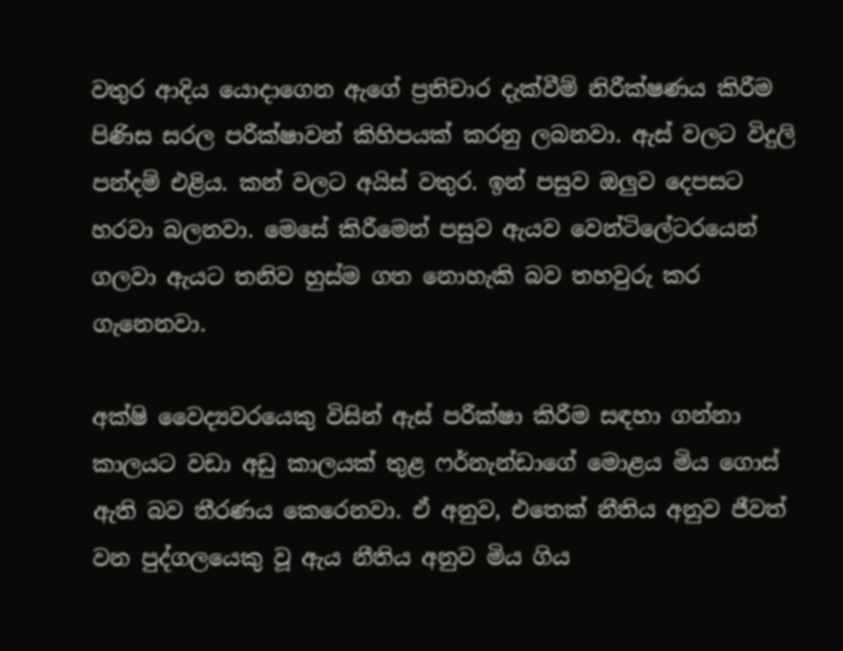වතුර ආදිය යොදාගෙන ඇගේ ප්‍රතිචාර දැක්වීම් නිරීක්ෂණය කිරීම පිණිස සරල පරීක්ෂාවන් කිහිපයක් කරනු ලබනවා. ඇස් වලට විදුලි පන්දම් එළිය. කන් වලට අයිස් වතුර. ඉන් පසුව ඔලුව දෙපසට හරවා බලනවා. මෙසේ කිරීමෙන් පසුව ඇයව වෙන්ටිලේටරයෙන් ගලවා ඇයට තනිව හුස්ම ගත නොහැකි බව තහවුරු කර ගැනෙනවා.

අක්ෂි වෛද්‍යවරයෙකු විසින් ඇස් පරීක්ෂා කිරීම සඳහා ගන්නා කාලයට වඩා අඩු කාලයක් තුළ ෆර්නැන්ඩාගේ මොළය මිය ගොස් ඇති බව තීරණය කෙරෙනවා. ඒ අනුව, එතෙක් නීතිය අනුව ජීවත් වන පුද්ගලයෙකු වූ ඇය නීතිය අනුව මිය ගිය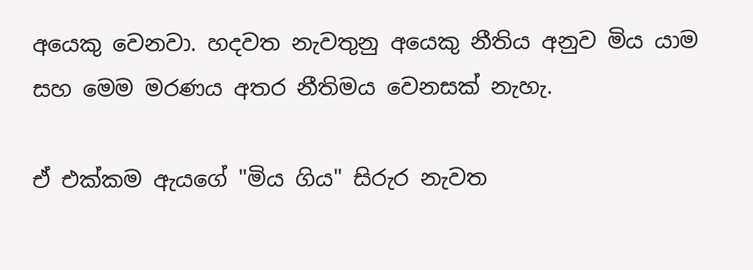අයෙකු වෙනවා. හදවත නැවතුනු අයෙකු නීතිය අනුව මිය යාම සහ මෙම මරණය අතර නීතිමය වෙනසක් නැහැ.

ඒ එක්කම ඇයගේ "මිය ගිය" සිරුර නැවත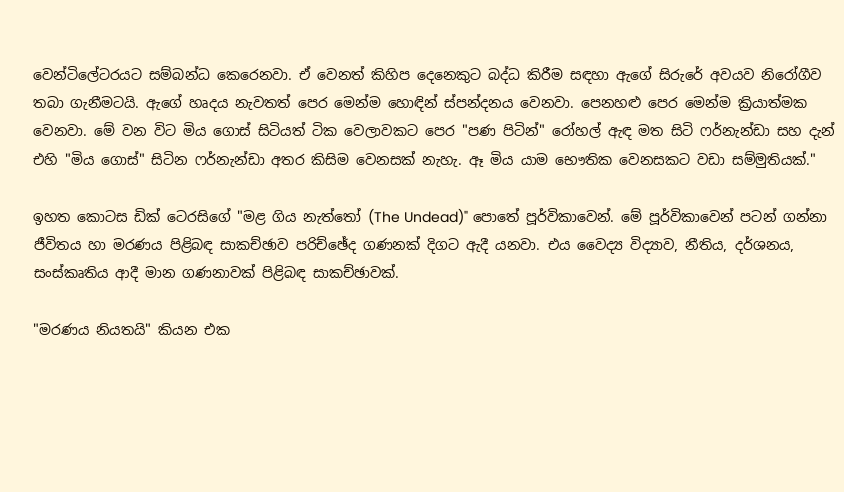වෙන්ටිලේටරයට සම්බන්ධ කෙරෙනවා. ඒ වෙනත් කිහිප දෙනෙකුට බද්ධ කිරීම සඳහා ඇගේ සිරුරේ අවයව නිරෝගීව තබා ගැනීමටයි. ඇගේ හෘදය නැවතත් පෙර මෙන්ම හොඳින් ස්පන්දනය වෙනවා. පෙනහළු පෙර මෙන්ම ක්‍රියාත්මක වෙනවා. මේ වන විට මිය ගොස් සිටියත් ටික වෙලාවකට පෙර "පණ පිටින්" රෝහල් ඇඳ මත සිටි ෆර්නැන්ඩා සහ දැන් එහි "මිය ගොස්" සිටින ෆර්නැන්ඩා අතර කිසිම වෙනසක් නැහැ. ඈ මිය යාම භෞතික වෙනසකට වඩා සම්මුතියක්."

ඉහත කොටස ඩික් ටෙරසිගේ "මළ ගිය නැත්තෝ (The Undead)" පොතේ පූර්විකාවෙන්. මේ පූර්විකාවෙන් පටන් ගන්නා ජීවිතය හා මරණය පිළිබඳ සාකච්ඡාව පරිච්ඡේද ගණනක් දිගට ඇදී යනවා. එය වෛද්‍ය විද්‍යාව, නීතිය, දර්ශනය, සංස්කෘතිය ආදී මාන ගණනාවක් පිළිබඳ සාකච්ඡාවක්.

"මරණය නියතයි" කියන එක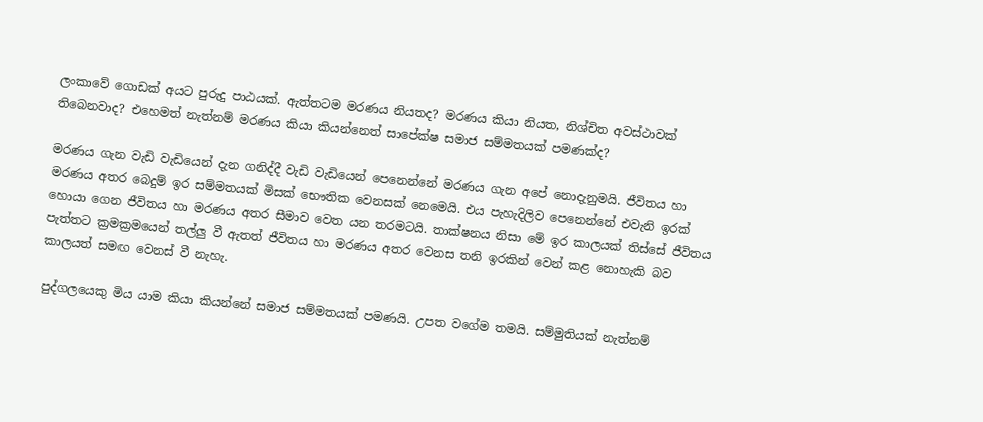ලංකාවේ ගොඩක් අයට පුරුදු පාඨයක්. ඇත්තටම මරණය නියතද? මරණය කියා නියත, නිශ්චිත අවස්ථාවක් තිබෙනවාද? එහෙමත් නැත්නම් මරණය කියා කියන්නෙත් සාපේක්ෂ සමාජ සම්මතයක් පමණක්ද?

මරණය ගැන වැඩි වැඩියෙන් දැන ගනිද්දී වැඩි වැඩියෙන් පෙනෙන්නේ මරණය ගැන අපේ නොදැනුමයි. ජීවිතය හා මරණය අතර බෙදුම් ඉර සම්මතයක් මිසක් භෞතික වෙනසක් නෙමෙයි. එය පැහැදිලිව පෙනෙන්නේ එවැනි ඉරක් හොයා ගෙන ජීවිතය හා මරණය අතර සීමාව වෙත යන තරමටයි. තාක්ෂනය නිසා මේ ඉර කාලයක් තිස්සේ ජීවිතය පැත්තට ක්‍රමක්‍රමයෙන් තල්ලු වී ඇතත් ජීවිතය හා මරණය අතර වෙනස තනි ඉරකින් වෙන් කළ නොහැකි බව කාලයත් සමඟ වෙනස් වී නැහැ.

පුද්ගලයෙකු මිය යාම කියා කියන්නේ සමාජ සම්මතයක් පමණයි. උපත වගේම තමයි. සම්මුතියක් නැත්නම්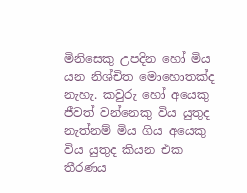මිනිසෙකු උපදින හෝ මිය යන නිශ්චිත මොහොතක්ද නැහැ. කවුරු හෝ අයෙකු ජීවත් වන්නෙකු විය යුතුද නැත්නම් මිය ගිය අයෙකු විය යුතුද කියන එක තීරණය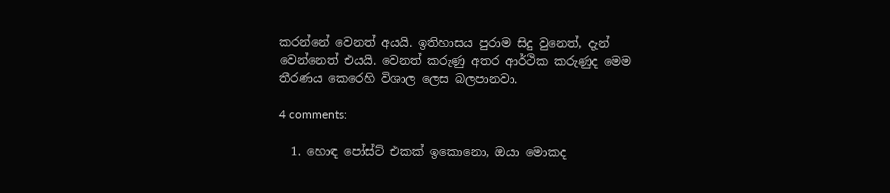කරන්නේ වෙනත් අයයි. ඉතිහාසය පුරාම සිදු වුනෙත්, දැන් වෙන්නෙත් එයයි. වෙනත් කරුණු අතර ආර්ථික කරුණුද මෙම තීරණය කෙරෙහි විශාල ලෙස බලපානවා.

4 comments:

  1. හොඳ පෝස්ට් එකක් ඉකොනො, ඔයා මොකද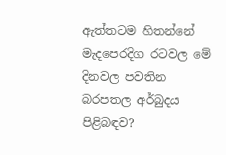ඇත්තටම හිතන්නේ මැදපෙරදිග රටවල මේ දිනවල පවතින බරපතල අර්බුදය පිළිබඳව?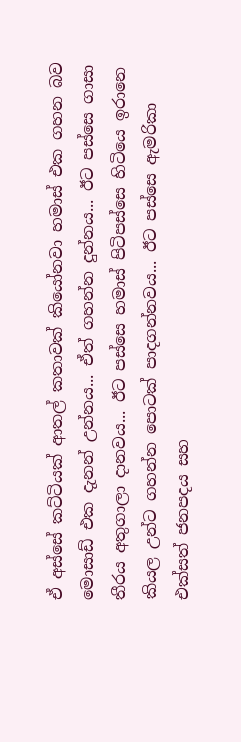ඒ අස්සේ කට්ටියක් ආතල් කතාවක් කියෝනවා හමාස් එක ගහන බව මොසාඩ් එක දැනන් උන්නය... ඒත් ගහන්න දුන්නය... ඊට පස්සෙ ගාසා තීරය අතුගාලා දානවය... ඊට පස්සෙ හමාස් පිටිපස්සෙ හිටියෙ ඉරානෙ කියල උන්ට ගහන්න පොටක් පාදගන්නවය... ඊට පස්සෙ ඇමරිකා එක්සත් ජනපදය සහ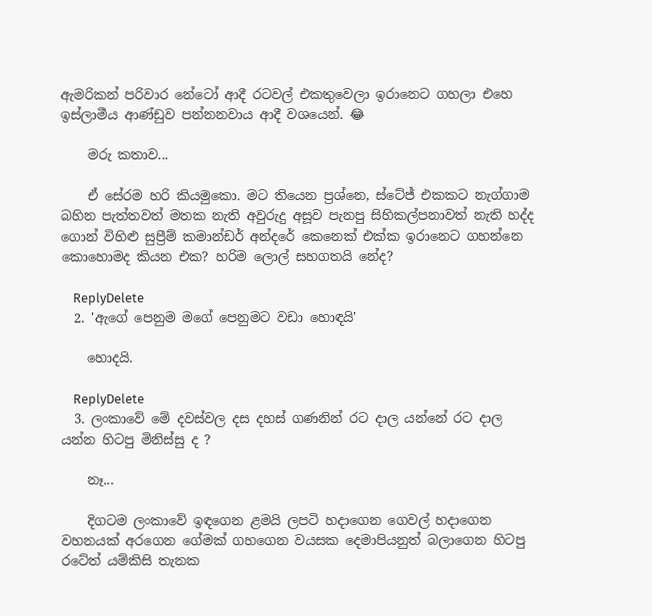ඇමරිකන් පරිවාර නේටෝ ආදී රටවල් එකතුවෙලා ඉරානෙට ගහලා එහෙ ඉස්ලාමීය ආණ්ඩුව පන්නනවාය ආදී වශයෙන්. 😂

    මරු කතාව...

    ඒ සේරම හරි කියමුකො. මට තියෙන ප්‍රශ්නෙ, ස්ටේජ් එකකට නැග්ගාම බහින පැත්තවත් මතක නැති අවුරුදු අසූව පැනපු සිහිකල්පනාවත් නැති හද්ද ගොන් විහිළු සුප්‍රීම් කමාන්ඩර් අන්දරේ කෙනෙක් එක්ක ඉරානෙට ගහන්නෙ කොහොමද කියන එක? හරිම ලොල් සහගතයි නේද?

    ReplyDelete
  2. 'ඇගේ පෙනුම මගේ පෙනුමට වඩා හොඳයි'

    හොදයි.

    ReplyDelete
  3. ලංකාවේ මේ දවස්වල දස දහස් ගණනින් රට දාල යන්නේ රට දාල යන්න හිටපු මිනිස්සු ද ?

    නෑ...

    දිගටම ලංකාවේ ඉඳගෙන ළමයි ලපටි හදාගෙන ගෙවල් හදාගෙන වහනයක් අරගෙන ගේමක් ගහගෙන වයසක දෙමාපියනුත් බලාගෙන හිටපු රටේත් යම්කිසි තැනක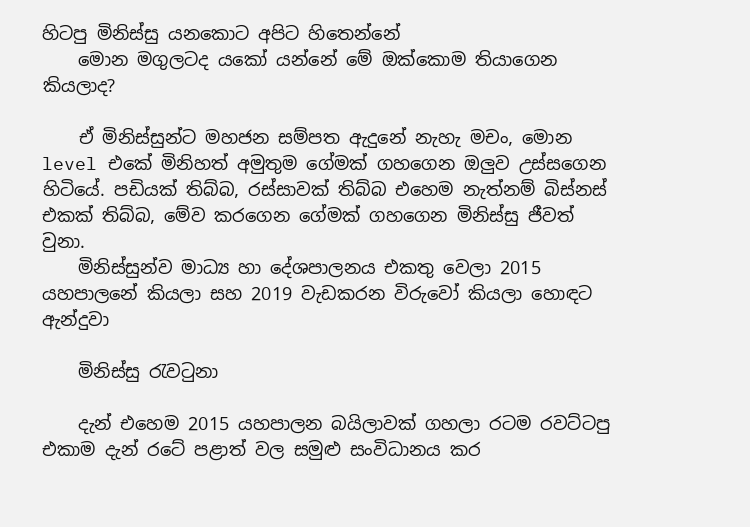හිටපු මිනිස්සු යනකොට අපිට හිතෙන්නේ
    මොන මගුලටද යකෝ යන්නේ මේ ඔක්කොම තියාගෙන කියලාද?

    ඒ මිනිස්සුන්ට මහජන සම්පත ඇදුනේ නැහැ මචං, මොන level එකේ මිනිහත් අමුතුම ගේමක් ගහගෙන ඔලුව උස්සගෙන හිටියේ. පඩියක් තිබ්බ, රස්සාවක් තිබ්බ එහෙම නැත්නම් බිස්නස් එකක් තිබ්බ, මේව කරගෙන ගේමක් ගහගෙන මිනිස්සු ජීවත් වුනා.
    මිනිස්සුන්ව මාධ්‍ය හා දේශපාලනය එකතු වෙලා 2015 යහපාලනේ කියලා සහ 2019 වැඩකරන විරුවෝ කියලා හොඳට ඇන්දුවා

    මිනිස්සු රැවටුනා

    දැන් එහෙම 2015 යහපාලන බයිලාවක් ගහලා රටම රවට්ටපු එකාම දැන් රටේ පළාත් වල සමුළු සංවිධානය කර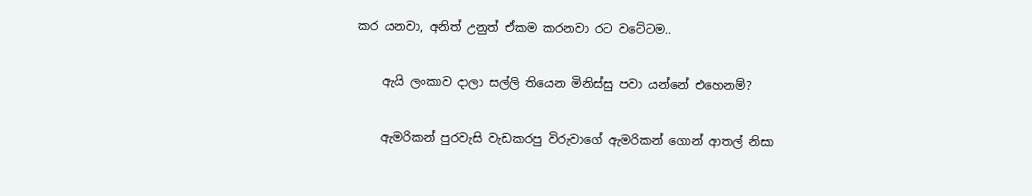කර යනවා, අනිත් උනුත් ඒකම කරනවා රට වටේටම..

    ඇයි ලංකාව දාලා සල්ලි තියෙන මිනිස්සු පවා යන්නේ එහෙනම්?

    ඇමරිකන් පුරවැසි වැඩකරපු විරුවාගේ ඇමරිකන් ගොන් ආතල් නිසා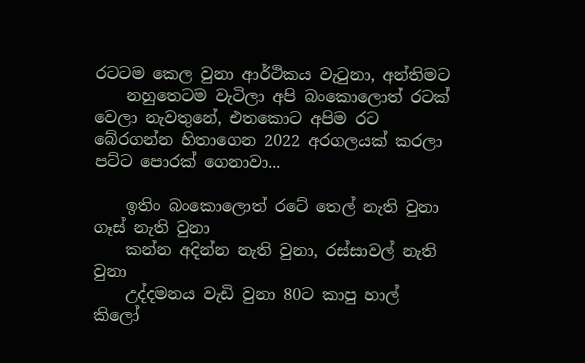රටටම කෙල වුනා ආර්ථිකය වැටුනා, අන්තිමට
    නහුතෙටම වැටිලා අපි බංකොලොත් රටක් වෙලා නැවතුනේ, එතකොට අපිම රට බේරගන්න හිතාගෙන 2022 අරගලයක් කරලා පට්ට පොරක් ගෙනාවා...

    ඉතිං බංකොලොත් රටේ තෙල් නැති වුනා ගෑස් නැති වුනා
    කන්න අදින්න නැති වුනා, රස්සාවල් නැති වුනා
    උද්දමනය වැඩි වුනා 80ට කාපු හාල් කිලෝ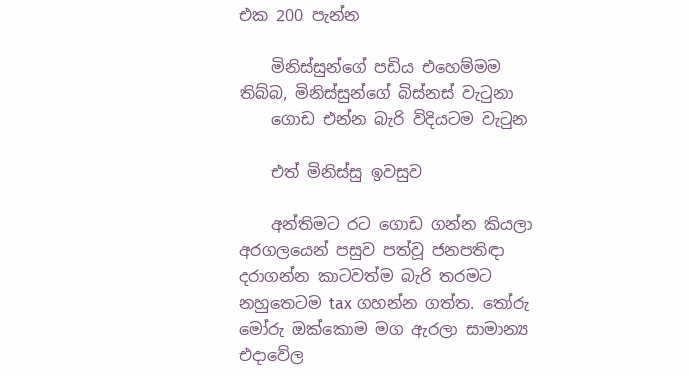එක 200 පැන්න

    මිනිස්සුන්ගේ පඩිය එහෙම්මම තිබ්බ, මිනිස්සුන්ගේ බිස්නස් වැටුනා
    ගොඩ එන්න බැරි විදියටම වැටුන

    එත් මිනිස්සු ඉවසුව

    අන්තිමට රට ගොඩ ගන්න කියලා අරගලයෙන් පසුව පත්වූ ජනපතිඳා දරාගන්න කාටවත්ම බැරි තරමට නහුතෙටම tax ගහන්න ගත්ත. තෝරු මෝරු ඔක්කොම මග ඇරලා සාමාන්‍ය එදාවේල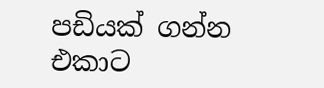පඩියක් ගන්න එකාට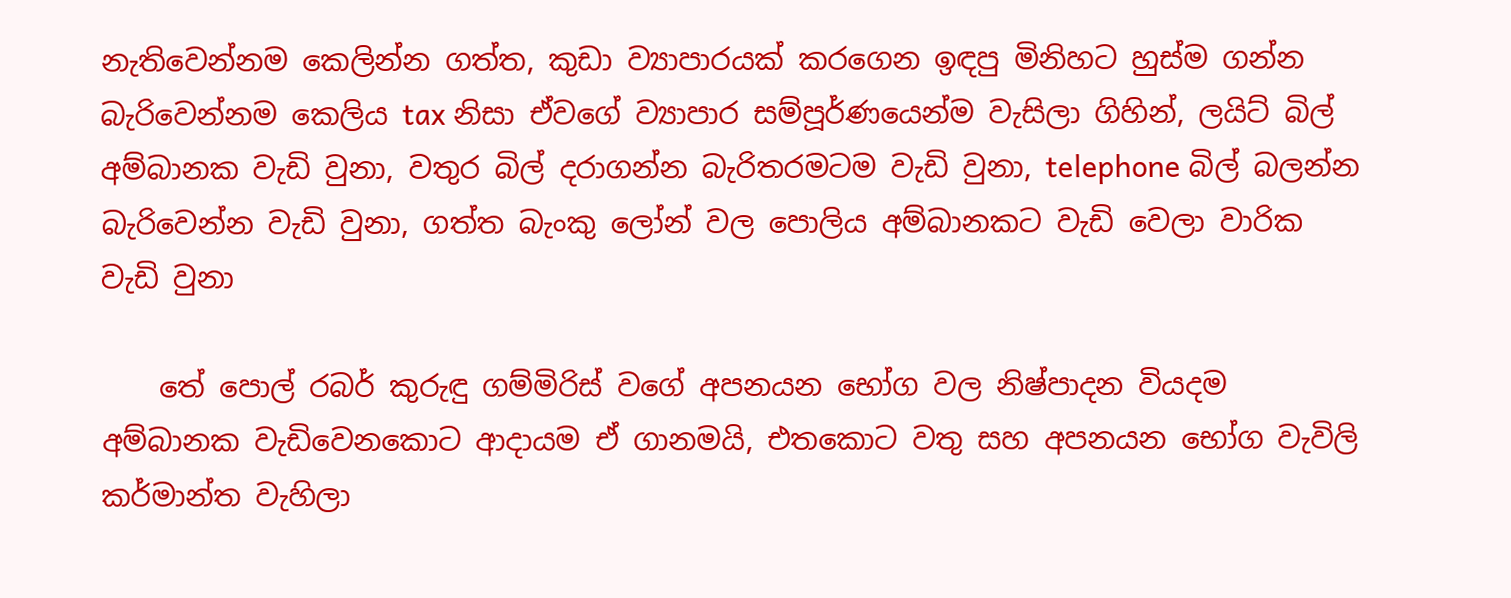නැතිවෙන්නම කෙලින්න ගත්ත, කුඩා ව්‍යාපාරයක් කරගෙන ඉඳපු මිනිහට හුස්ම ගන්න බැරිවෙන්නම කෙලිය tax නිසා ඒවගේ ව්‍යාපාර සම්පූර්ණයෙන්ම වැසිලා ගිහින්, ලයිට් බිල් අම්බානක වැඩි වුනා, වතුර බිල් දරාගන්න බැරිතරමටම වැඩි වුනා, telephone බිල් බලන්න බැරිවෙන්න වැඩි වුනා, ගත්ත බැංකු ලෝන් වල පොලිය අම්බානකට වැඩි වෙලා වාරික වැඩි වුනා

    තේ පොල් රබර් කුරුඳු ගම්මිරිස් වගේ අපනයන භෝග වල නිෂ්පාදන වියදම අම්බානක වැඩිවෙනකොට ආදායම ඒ ගානමයි, එතකොට වතු සහ අපනයන භෝග වැවිලි කර්මාන්ත වැහිලා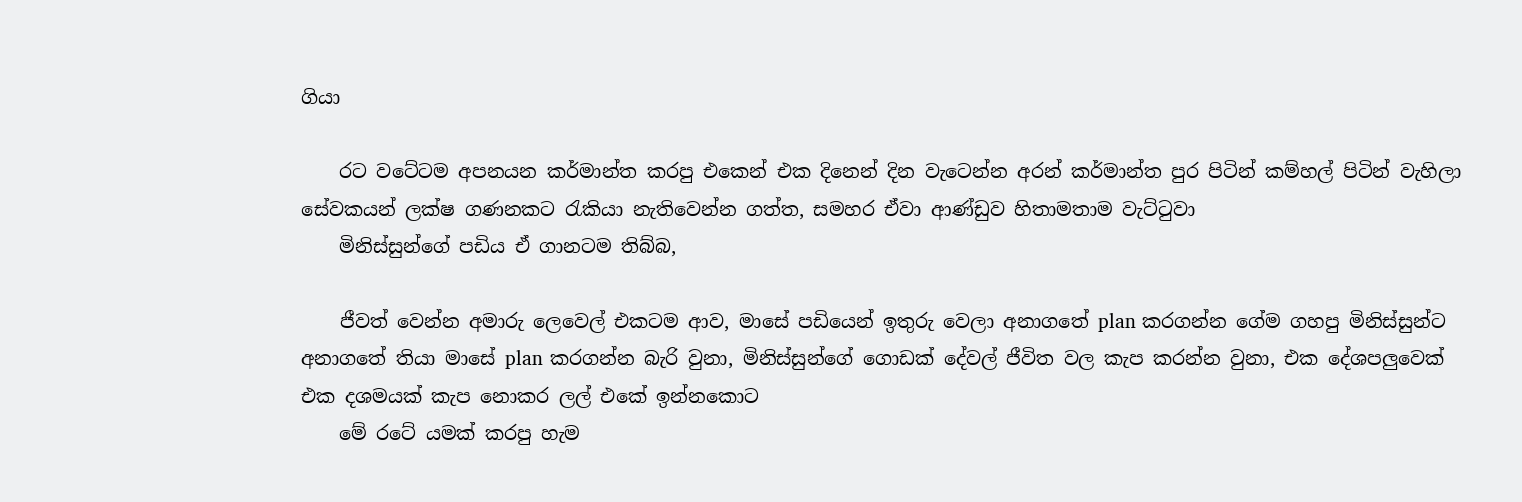ගියා

    රට වටේටම අපනයන කර්මාන්ත කරපු එකෙන් එක දිනෙන් දින වැටෙන්න අරන් කර්මාන්ත පුර පිටින් කම්හල් පිටින් වැහිලා සේවකයන් ලක්ෂ ගණනකට රැකියා නැතිවෙන්න ගත්ත, සමහර ඒවා ආණ්ඩුව හිතාමතාම වැට්ටුවා
    මිනිස්සුන්ගේ පඩිය ඒ ගානටම තිබ්බ,

    ජීවත් වෙන්න අමාරු ලෙවෙල් එකටම ආව, මාසේ පඩියෙන් ඉතුරු වෙලා අනාගතේ plan කරගන්න ගේම ගහපු මිනිස්සුන්ට අනාගතේ තියා මාසේ plan කරගන්න බැරි වුනා, මිනිස්සුන්ගේ ගොඩක් දේවල් ජීවිත වල කැප කරන්න වුනා, එක දේශපලුවෙක් එක දශමයක් කැප නොකර ලල් එකේ ඉන්නකොට
    මේ රටේ යමක් කරපු හැම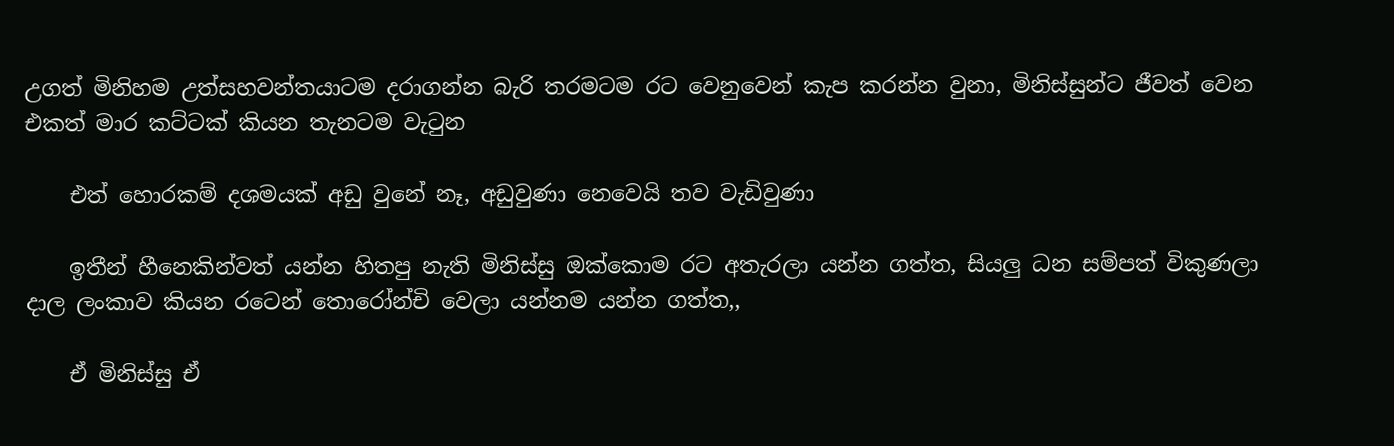උගත් මිනිහම උත්සහවන්තයාටම දරාගන්න බැරි තරමටම රට වෙනුවෙන් කැප කරන්න වුනා, මිනිස්සුන්ට ජීවත් වෙන එකත් මාර කට්ටක් කියන තැනටම වැටුන

    එත් හොරකම් දශමයක් අඩු වුනේ නෑ, අඩුවුණා නෙවෙයි තව වැඩිවුණා

    ඉතීන් හීනෙකින්වත් යන්න හිතපු නැති මිනිස්සු ඔක්කොම රට අතැරලා යන්න ගත්ත, සියලු ධන සම්පත් විකුණලා දාල ලංකාව කියන රටෙන් තොරෝන්චි වෙලා යන්නම යන්න ගත්ත,,

    ඒ මිනිස්සු ඒ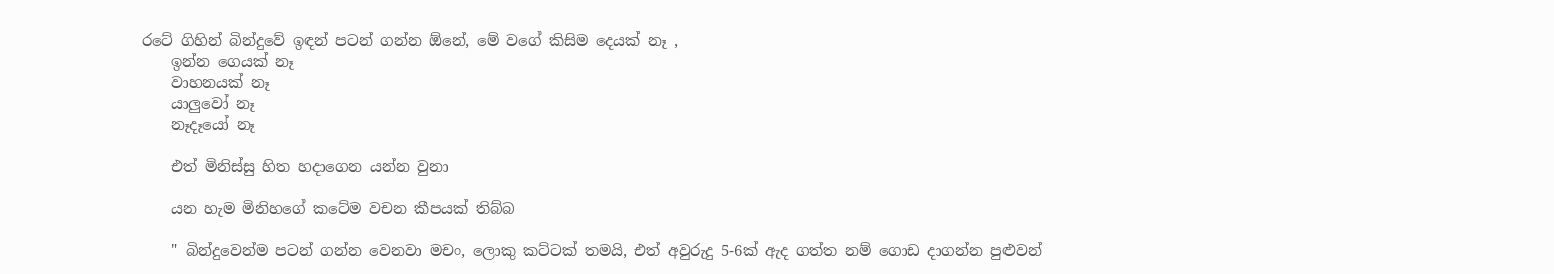රටේ ගිහින් බින්දුවේ ඉඳන් පටන් ගන්න ඕනේ, මේ වගේ කිසිම දෙයක් නෑ ,
    ඉන්න ගෙයක් නෑ
    වාහනයක් නෑ
    යාලුවෝ නෑ
    නෑදෑයෝ නෑ

    එත් මිනිස්සු හිත හදාගෙන යන්න වුනා

    යන හැම මිනිහගේ කටේම වචන කීපයක් තිබ්බ

    " බින්දුවෙන්ම පටන් ගන්න වෙනවා මචං, ලොකු කට්ටක් තමයි, එත් අවුරුදු 5-6ක් ඇද ගත්ත නම් ගොඩ දාගන්න පුළුවන්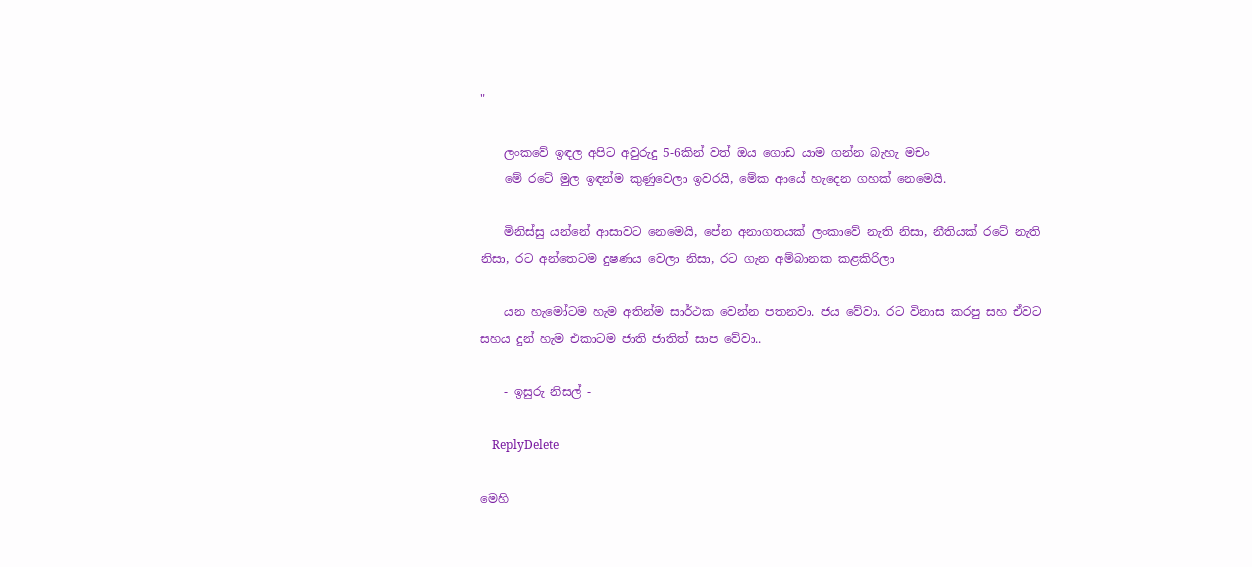"

    ලංකවේ ඉඳල අපිට අවුරුදු 5-6කින් වත් ඔය ගොඩ යාම ගන්න බැහැ මචං
    මේ රටේ මුල ඉඳන්ම කුණුවෙලා ඉවරයි, මේක ආයේ හැදෙන ගහක් නෙමෙයි.

    මිනිස්සු යන්නේ ආසාවට නෙමෙයි, පේන අනාගතයක් ලංකාවේ නැති නිසා, නීතියක් රටේ නැති නිසා, රට අන්තෙටම දුෂණය වෙලා නිසා, රට ගැන අම්බානක කළකිරිලා

    යන හැමෝටම හැම අතින්ම සාර්ථක වෙන්න පතනවා. ජය වේවා. රට විනාස කරපු සහ ඒවට සහය දුන් හැම එකාටම ජාති ජාතිත් සාප වේවා..

    - ඉසුරු නිසල් -

    ReplyDelete

මෙහි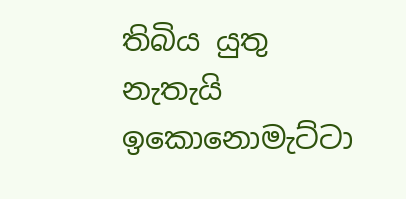තිබිය යුතු නැතැයි ඉකොනොමැට්ටා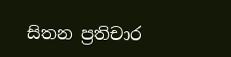සිතන ප්‍රතිචාර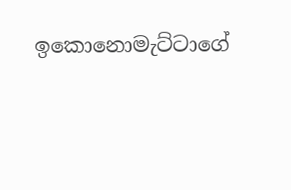ඉකොනොමැට්ටාගේ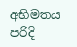අභිමතය පරිදි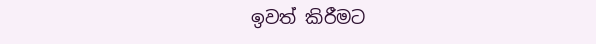ඉවත් කිරීමට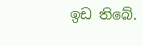ඉඩ තිබේ.